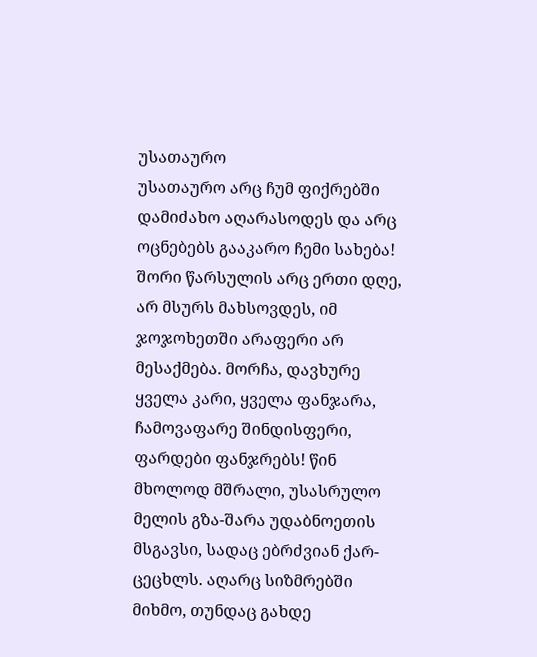უსათაურო
უსათაურო არც ჩუმ ფიქრებში დამიძახო აღარასოდეს და არც ოცნებებს გააკარო ჩემი სახება! შორი წარსულის არც ერთი დღე, არ მსურს მახსოვდეს, იმ ჯოჯოხეთში არაფერი არ მესაქმება. მორჩა, დავხურე ყველა კარი, ყველა ფანჯარა, ჩამოვაფარე შინდისფერი, ფარდები ფანჯრებს! წინ მხოლოდ მშრალი, უსასრულო მელის გზა-შარა უდაბნოეთის მსგავსი, სადაც ებრძვიან ქარ-ცეცხლს. აღარც სიზმრებში მიხმო, თუნდაც გახდე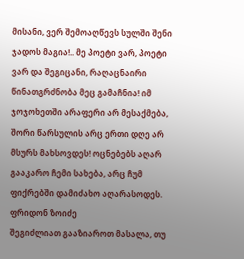მისანი, ვერ შემოაღწევს სულში შენი ჯადოს მაგია!.. მე პოეტი ვარ, პოეტი ვარ და შეგიცანი, რაღაცნაირი წინათგრძნობა მეც გამაჩნია! იმ ჯოჯოხეთში არაფერი არ მესაქმება, შორი წარსულის არც ერთი დღე არ მსურს მახსოვდეს! ოცნებებს აღარ გააკარო ჩემი სახება, არც ჩუმ ფიქრებში დამიძახო აღარასოდეს. ფრიდონ ზოიძე
შეგიძლიათ გააზიაროთ მასალა, თუ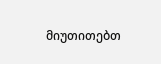მიუთითებთ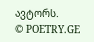ავტორს.
© POETRY.GE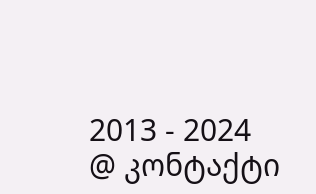2013 - 2024
@ კონტაქტი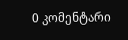0 კომენტარი